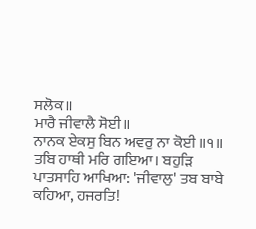ਸਲੋਕ॥
ਮਾਰੈ ਜੀਵਾਲੈ ਸੋਈ॥
ਨਾਨਕ ਏਕਸੁ ਬਿਨ ਅਵਰੁ ਨਾ ਕੋਈ ॥੧॥
ਤਬਿ ਹਾਥੀ ਮਰਿ ਗਇਆ। ਬਹੁੜਿ ਪਾਤਸਾਹਿ ਆਖਿਆ: 'ਜੀਵਾਲੁ' ਤਬ ਬਾਬੇ ਕਹਿਆ, ਹਜਰਤਿ!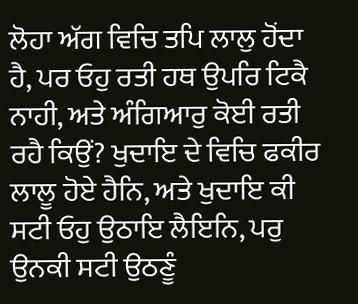ਲੋਹਾ ਅੱਗ ਵਿਚਿ ਤਪਿ ਲਾਲੁ ਹੋਂਦਾ ਹੈ, ਪਰ ਓਹੁ ਰਤੀ ਹਥ ਉਪਰਿ ਟਿਕੈ ਨਾਹੀ, ਅਤੇ ਅੰਗਿਆਰੁ ਕੋਈ ਰਤੀ ਰਹੈ ਕਿਉਂ? ਖੁਦਾਇ ਦੇ ਵਿਚਿ ਫਕੀਰ ਲਾਲੂ ਹੋਏ ਹੈਨਿ, ਅਤੇ ਖੁਦਾਇ ਕੀ ਸਟੀ ਓਹੁ ਉਠਾਇ ਲੈਇਨਿ, ਪਰੁ ਉਨਕੀ ਸਟੀ ਉਠਣੂੰ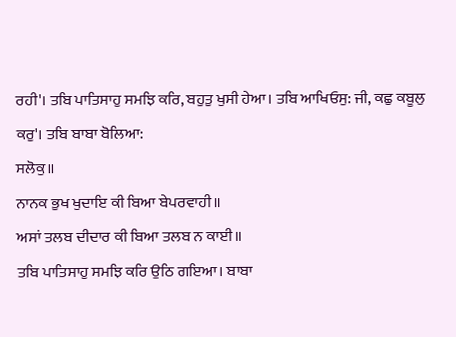ਰਹੀ'। ਤਬਿ ਪਾਤਿਸਾਹੁ ਸਮਝਿ ਕਰਿ, ਬਹੁਤੁ ਖੁਸੀ ਹੇਆ। ਤਬਿ ਆਖਿਓਸੁ: ਜੀ, ਕਛੁ ਕਬੂਲੁ ਕਰੁ'। ਤਬਿ ਬਾਬਾ ਬੋਲਿਆ:
ਸਲੋਕੁ॥
ਨਾਨਕ ਭੁਖ ਖੁਦਾਇ ਕੀ ਬਿਆ ਬੇਪਰਵਾਹੀ॥
ਅਸਾਂ ਤਲਬ ਦੀਦਾਰ ਕੀ ਬਿਆ ਤਲਬ ਨ ਕਾਈ॥
ਤਬਿ ਪਾਤਿਸਾਹੁ ਸਮਝਿ ਕਰਿ ਉਠਿ ਗਇਆ। ਬਾਬਾ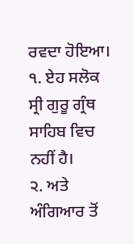ਰਵਦਾ ਹੋਇਆ।
੧. ਏਹ ਸਲੋਕ ਸ੍ਰੀ ਗੁਰੂ ਗ੍ਰੰਥ ਸਾਹਿਬ ਵਿਚ ਨਹੀਂ ਹੈ।
੨. ਅਤੇ ਅੰਗਿਆਰ ਤੋਂ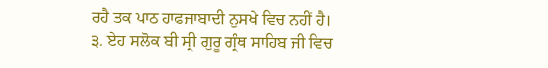ਰਹੈ ਤਕ ਪਾਠ ਹਾਫਜਾਬਾਦੀ ਨੁਸਖੇ ਵਿਚ ਨਹੀਂ ਹੈ।
੩. ਏਹ ਸਲੋਕ ਬੀ ਸ੍ਰੀ ਗੁਰੂ ਗ੍ਰੰਥ ਸਾਹਿਬ ਜੀ ਵਿਚ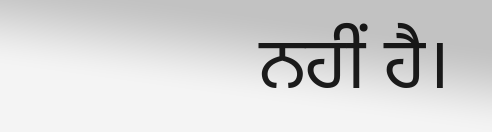ਨਹੀਂ ਹੈ।